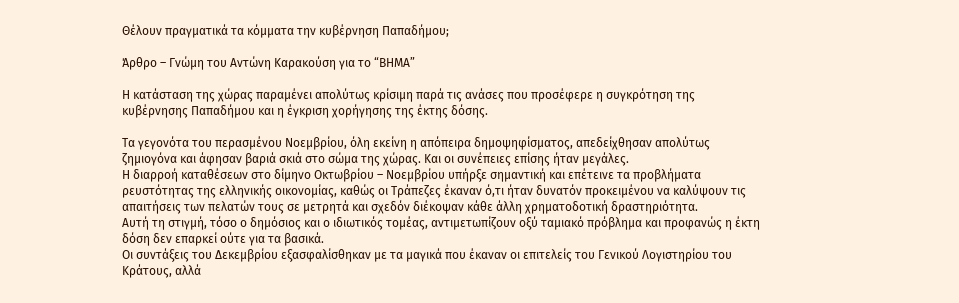Θέλουν πραγματικά τα κόμματα την κυβέρνηση Παπαδήμου;

Άρθρο – Γνώμη του Αντώνη Καρακούση για το “ΒΗΜΑ”

Η κατάσταση της χώρας παραμένει απολύτως κρίσιμη παρά τις ανάσες που προσέφερε η συγκρότηση της κυβέρνησης Παπαδήμου και η έγκριση χορήγησης της έκτης δόσης.

Τα γεγονότα του περασμένου Νοεμβρίου, όλη εκείνη η απόπειρα δημοψηφίσματος, απεδείχθησαν απολύτως ζημιογόνα και άφησαν βαριά σκιά στο σώμα της χώρας. Και οι συνέπειες επίσης ήταν μεγάλες.
Η διαρροή καταθέσεων στο δίμηνο Οκτωβρίου – Νοεμβρίου υπήρξε σημαντική και επέτεινε τα προβλήματα ρευστότητας της ελληνικής οικονομίας, καθώς οι Τράπεζες έκαναν ό,τι ήταν δυνατόν προκειμένου να καλύψουν τις απαιτήσεις των πελατών τους σε μετρητά και σχεδόν διέκοψαν κάθε άλλη χρηματοδοτική δραστηριότητα.
Αυτή τη στιγμή, τόσο ο δημόσιος και ο ιδιωτικός τομέας, αντιμετωπίζουν οξύ ταμιακό πρόβλημα και προφανώς η έκτη δόση δεν επαρκεί ούτε για τα βασικά.
Οι συντάξεις του Δεκεμβρίου εξασφαλίσθηκαν με τα μαγικά που έκαναν οι επιτελείς του Γενικού Λογιστηρίου του Κράτους, αλλά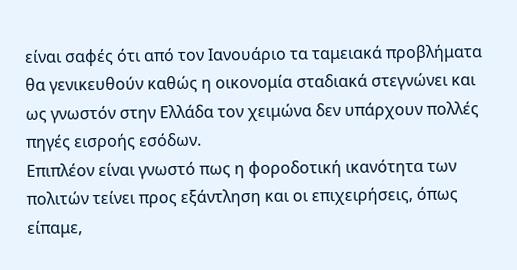είναι σαφές ότι από τον Ιανουάριο τα ταμειακά προβλήματα θα γενικευθούν καθώς η οικονομία σταδιακά στεγνώνει και ως γνωστόν στην Ελλάδα τον χειμώνα δεν υπάρχουν πολλές πηγές εισροής εσόδων.
Επιπλέον είναι γνωστό πως η φοροδοτική ικανότητα των πολιτών τείνει προς εξάντληση και οι επιχειρήσεις, όπως είπαμε,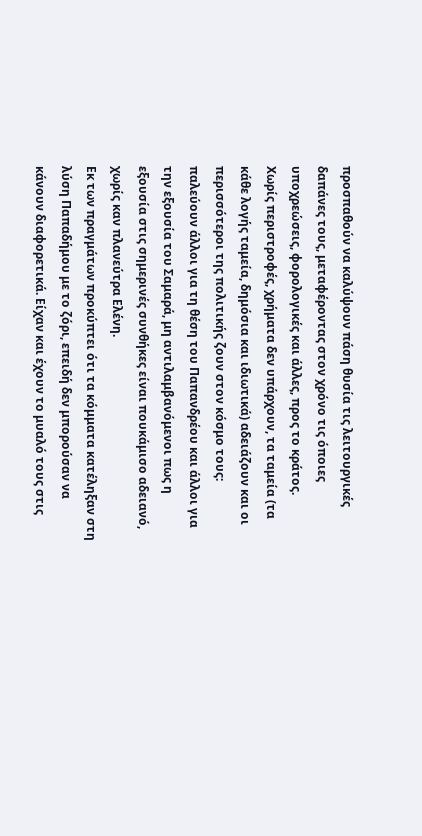προσπαθούν να καλύψουν πάση θυσία τις λειτουργικές δαπάνες τους, μεταφέροντας στον χρόνο τις όποιες υποχρεώσεις, φορολογικές και άλλες, προς το κράτος.
Χωρίς περιστροφές, χρήματα δεν υπάρχουν, τα ταμεία (τα κάθε λογής ταμεία, δημόσια και ιδιωτικά) αδειάζουν και οι περισσότεροι της πολιτικής ζουν στον κόσμο τους: παλεύουν άλλοι για τη θέση του Παπανδρέου και άλλοι για την εξουσία του Σαμαρά, μη αντιλαμβανόμενοι πως η εξουσία στις σημερινές συνθήκες είναι πουκάμισο αδειανό, χωρίς καν πλανεύτρα Ελένη.
Εκ των πραγμάτων προκύπτει ότι τα κόμματα κατέληξαν στη λύση Παπαδήμου με το ζόρι, επειδή δεν μπορούσαν να κάνουν διαφορετικά. Είχαν και έχουν το μυαλό τους στις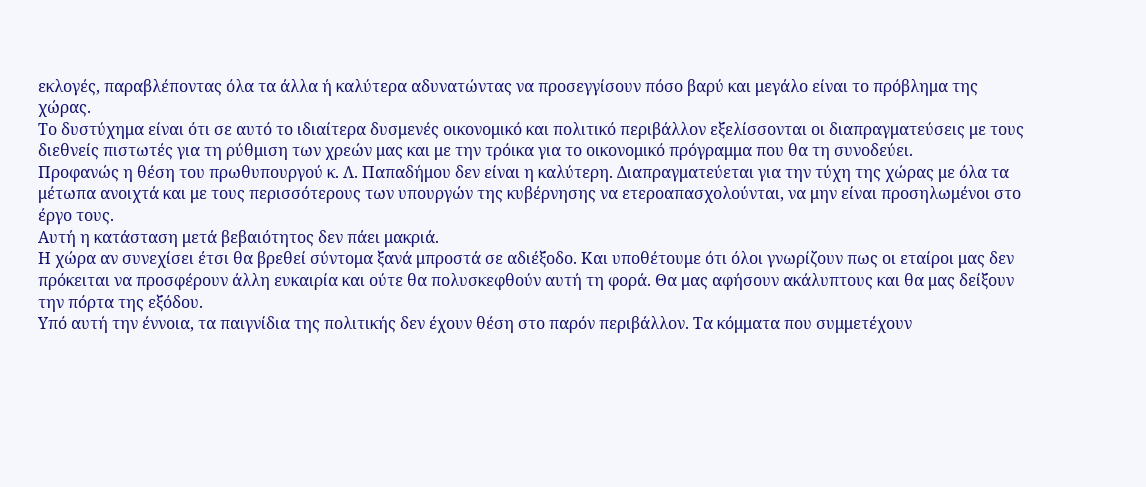εκλογές, παραβλέποντας όλα τα άλλα ή καλύτερα αδυνατώντας να προσεγγίσουν πόσο βαρύ και μεγάλο είναι το πρόβλημα της χώρας.
Το δυστύχημα είναι ότι σε αυτό το ιδιαίτερα δυσμενές οικονομικό και πολιτικό περιβάλλον εξελίσσονται οι διαπραγματεύσεις με τους διεθνείς πιστωτές για τη ρύθμιση των χρεών μας και με την τρόικα για το οικονομικό πρόγραμμα που θα τη συνοδεύει.
Προφανώς η θέση του πρωθυπουργού κ. Λ. Παπαδήμου δεν είναι η καλύτερη. Διαπραγματεύεται για την τύχη της χώρας με όλα τα μέτωπα ανοιχτά και με τους περισσότερους των υπουργών της κυβέρνησης να ετεροαπασχολούνται, να μην είναι προσηλωμένοι στο έργο τους.
Αυτή η κατάσταση μετά βεβαιότητος δεν πάει μακριά.
Η χώρα αν συνεχίσει έτσι θα βρεθεί σύντομα ξανά μπροστά σε αδιέξοδο. Και υποθέτουμε ότι όλοι γνωρίζουν πως οι εταίροι μας δεν πρόκειται να προσφέρουν άλλη ευκαιρία και ούτε θα πολυσκεφθούν αυτή τη φορά. Θα μας αφήσουν ακάλυπτους και θα μας δείξουν την πόρτα της εξόδου.
Υπό αυτή την έννοια, τα παιγνίδια της πολιτικής δεν έχουν θέση στο παρόν περιβάλλον. Τα κόμματα που συμμετέχουν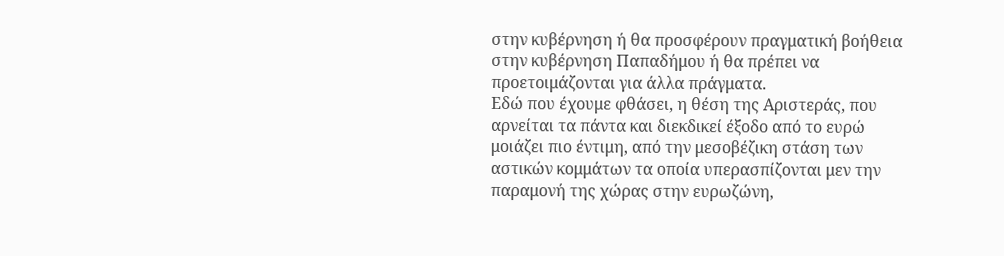στην κυβέρνηση ή θα προσφέρουν πραγματική βοήθεια στην κυβέρνηση Παπαδήμου ή θα πρέπει να προετοιμάζονται για άλλα πράγματα.
Εδώ που έχουμε φθάσει, η θέση της Αριστεράς, που αρνείται τα πάντα και διεκδικεί έξοδο από το ευρώ μοιάζει πιο έντιμη, από την μεσοβέζικη στάση των αστικών κομμάτων τα οποία υπερασπίζονται μεν την παραμονή της χώρας στην ευρωζώνη,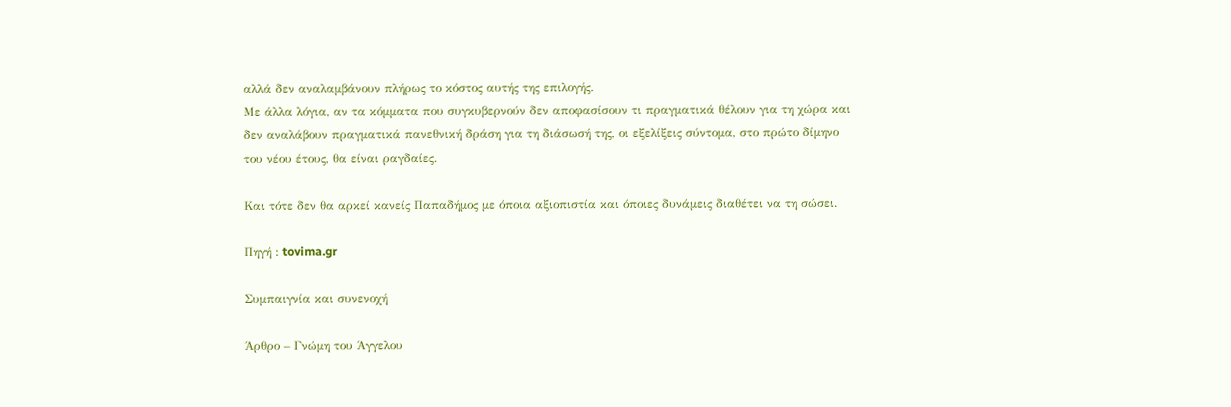αλλά δεν αναλαμβάνουν πλήρως το κόστος αυτής της επιλογής.
Με άλλα λόγια, αν τα κόμματα που συγκυβερνούν δεν αποφασίσουν τι πραγματικά θέλουν για τη χώρα και δεν αναλάβουν πραγματικά πανεθνική δράση για τη διάσωσή της, οι εξελίξεις σύντομα, στο πρώτο δίμηνο του νέου έτους, θα είναι ραγδαίες.

Και τότε δεν θα αρκεί κανείς Παπαδήμος με όποια αξιοπιστία και όποιες δυνάμεις διαθέτει να τη σώσει.

Πηγή : tovima.gr

Συμπαιγνία και συνενοχή

Άρθρο – Γνώμη του Άγγελου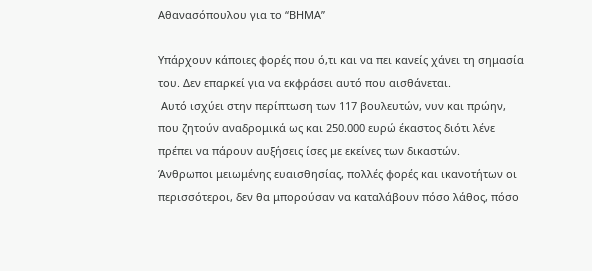Αθανασόπουλου για το “ΒΗΜΑ”

Υπάρχουν κάποιες φορές που ό,τι και να πει κανείς χάνει τη σημασία του. Δεν επαρκεί για να εκφράσει αυτό που αισθάνεται.
 Αυτό ισχύει στην περίπτωση των 117 βουλευτών, νυν και πρώην, που ζητούν αναδρομικά ως και 250.000 ευρώ έκαστος διότι λένε πρέπει να πάρουν αυξήσεις ίσες με εκείνες των δικαστών.
Άνθρωποι μειωμένης ευαισθησίας, πολλές φορές και ικανοτήτων οι περισσότεροι, δεν θα μπορούσαν να καταλάβουν πόσο λάθος, πόσο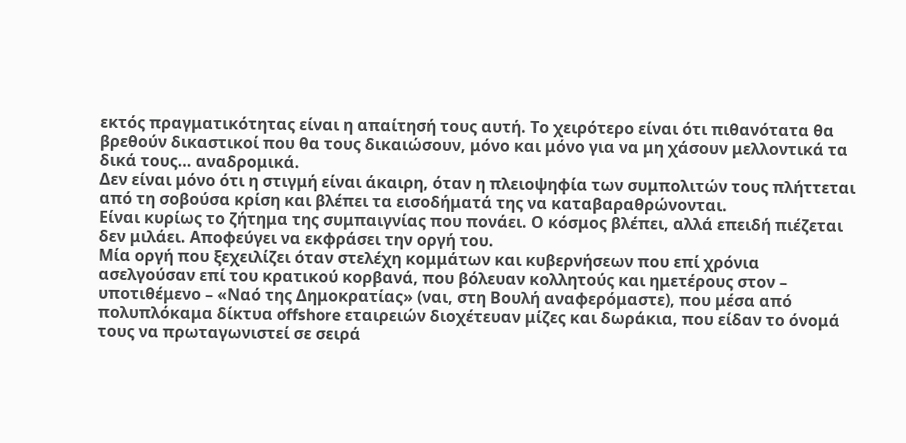εκτός πραγματικότητας είναι η απαίτησή τους αυτή. Το χειρότερο είναι ότι πιθανότατα θα βρεθούν δικαστικοί που θα τους δικαιώσουν, μόνο και μόνο για να μη χάσουν μελλοντικά τα δικά τους… αναδρομικά.
Δεν είναι μόνο ότι η στιγμή είναι άκαιρη, όταν η πλειοψηφία των συμπολιτών τους πλήττεται από τη σοβούσα κρίση και βλέπει τα εισοδήματά της να καταβαραθρώνονται.
Είναι κυρίως το ζήτημα της συμπαιγνίας που πονάει. Ο κόσμος βλέπει, αλλά επειδή πιέζεται δεν μιλάει. Αποφεύγει να εκφράσει την οργή του.
Μία οργή που ξεχειλίζει όταν στελέχη κομμάτων και κυβερνήσεων που επί χρόνια ασελγούσαν επί του κρατικού κορβανά, που βόλευαν κολλητούς και ημετέρους στον – υποτιθέμενο – «Ναό της Δημοκρατίας» (ναι, στη Βουλή αναφερόμαστε), που μέσα από πολυπλόκαμα δίκτυα offshore εταιρειών διοχέτευαν μίζες και δωράκια, που είδαν το όνομά τους να πρωταγωνιστεί σε σειρά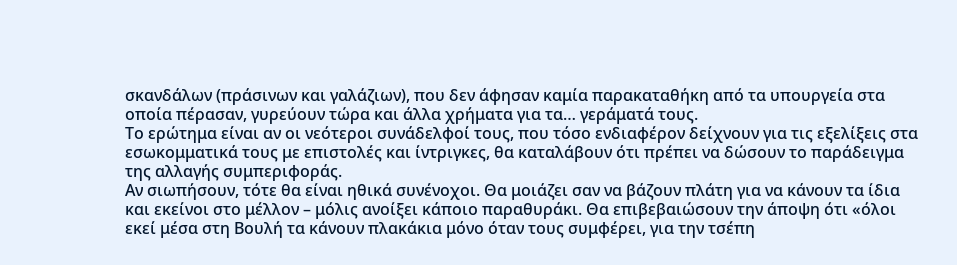σκανδάλων (πράσινων και γαλάζιων), που δεν άφησαν καμία παρακαταθήκη από τα υπουργεία στα οποία πέρασαν, γυρεύουν τώρα και άλλα χρήματα για τα… γεράματά τους.
Το ερώτημα είναι αν οι νεότεροι συνάδελφοί τους, που τόσο ενδιαφέρον δείχνουν για τις εξελίξεις στα εσωκομματικά τους με επιστολές και ίντριγκες, θα καταλάβουν ότι πρέπει να δώσουν το παράδειγμα της αλλαγής συμπεριφοράς.
Αν σιωπήσουν, τότε θα είναι ηθικά συνένοχοι. Θα μοιάζει σαν να βάζουν πλάτη για να κάνουν τα ίδια και εκείνοι στο μέλλον – μόλις ανοίξει κάποιο παραθυράκι. Θα επιβεβαιώσουν την άποψη ότι «όλοι εκεί μέσα στη Βουλή τα κάνουν πλακάκια μόνο όταν τους συμφέρει, για την τσέπη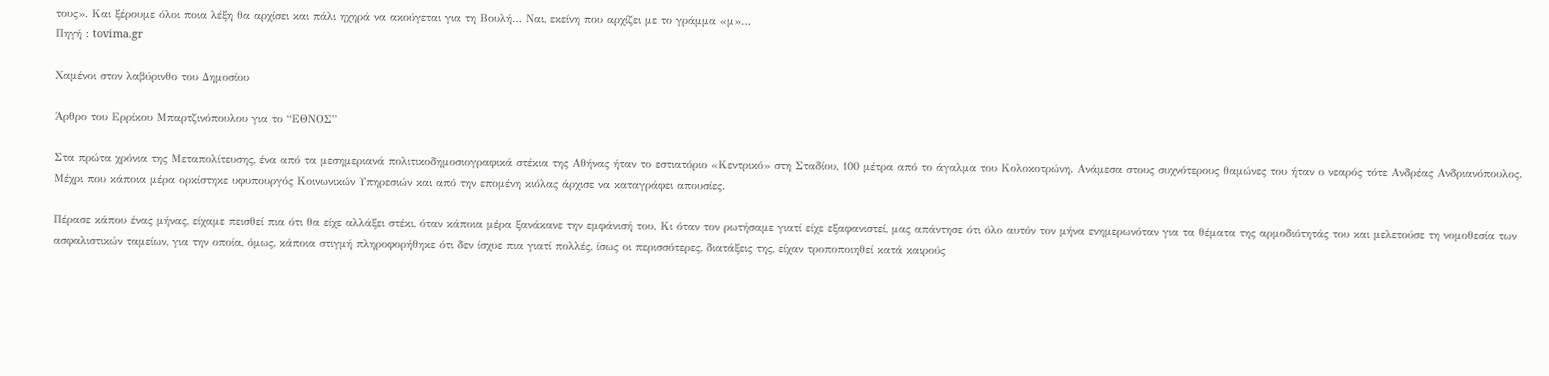τους». Και ξέρουμε όλοι ποια λέξη θα αρχίσει και πάλι ηχηρά να ακούγεται για τη Βουλή… Ναι, εκείνη που αρχίζει με το γράμμα «μ»…
Πηγή : tovima.gr

Χαμένοι στον λαβύρινθο του Δημοσίου

Άρθρο του Ερρίκου Μπαρτζινόπουλου για το “ΕΘΝΟΣ”

Στα πρώτα χρόνια της Μεταπολίτευσης, ένα από τα μεσημεριανά πολιτικοδημοσιογραφικά στέκια της Αθήνας ήταν το εστιατόριο «Κεντρικό» στη Σταδίου, 100 μέτρα από το άγαλμα του Κολοκοτρώνη. Ανάμεσα στους συχνότερους θαμώνες του ήταν ο νεαρός τότε Ανδρέας Ανδριανόπουλος. Μέχρι που κάποια μέρα ορκίστηκε υφυπουργός Κοινωνικών Υπηρεσιών και από την επομένη κιόλας άρχισε να καταγράφει απουσίες.

Πέρασε κάπου ένας μήνας, είχαμε πεισθεί πια ότι θα είχε αλλάξει στέκι, όταν κάποια μέρα ξανάκανε την εμφάνισή του. Κι όταν τον ρωτήσαμε γιατί είχε εξαφανιστεί, μας απάντησε ότι όλο αυτόν τον μήνα ενημερωνόταν για τα θέματα της αρμοδιότητάς του και μελετούσε τη νομοθεσία των ασφαλιστικών ταμείων, για την οποία, όμως, κάποια στιγμή πληροφορήθηκε ότι δεν ίσχυε πια γιατί πολλές, ίσως οι περισσότερες, διατάξεις της, είχαν τροποποιηθεί κατά καιρούς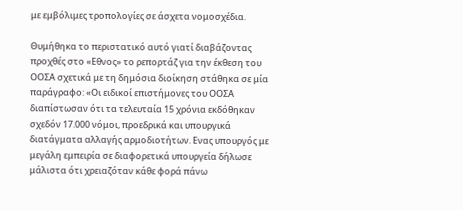με εμβόλιμες τροπολογίες σε άσχετα νομοσχέδια.

Θυμήθηκα το περιστατικό αυτό γιατί διαβάζοντας προχθές στο «Εθνος» το ρεπορτάζ για την έκθεση του ΟΟΣΑ σχετικά με τη δημόσια διοίκηση στάθηκα σε μία παράγραφο: «Οι ειδικοί επιστήμονες του ΟΟΣΑ διαπίστωσαν ότι τα τελευταία 15 χρόνια εκδόθηκαν σχεδόν 17.000 νόμοι, προεδρικά και υπουργικά διατάγματα αλλαγής αρμοδιοτήτων. Ενας υπουργός με μεγάλη εμπειρία σε διαφορετικά υπουργεία δήλωσε μάλιστα ότι χρειαζόταν κάθε φορά πάνω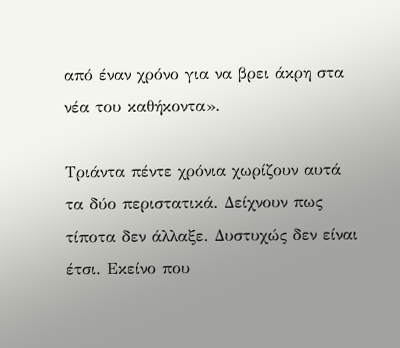από έναν χρόνο για να βρει άκρη στα νέα του καθήκοντα».

Τριάντα πέντε χρόνια χωρίζουν αυτά τα δύο περιστατικά. Δείχνουν πως τίποτα δεν άλλαξε. Δυστυχώς δεν είναι έτσι. Εκείνο που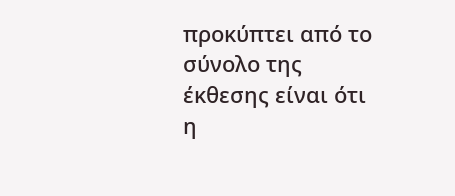προκύπτει από το σύνολο της έκθεσης είναι ότι η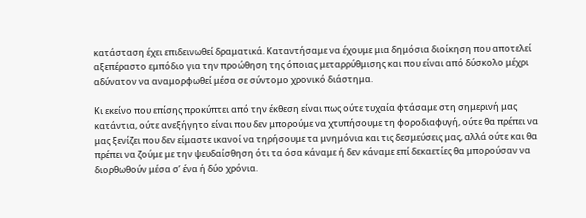κατάσταση έχει επιδεινωθεί δραματικά. Καταντήσαμε να έχουμε μια δημόσια διοίκηση που αποτελεί αξεπέραστο εμπόδιο για την προώθηση της όποιας μεταρρύθμισης και που είναι από δύσκολο μέχρι αδύνατον να αναμορφωθεί μέσα σε σύντομο χρονικό διάστημα.

Κι εκείνο που επίσης προκύπτει από την έκθεση είναι πως ούτε τυχαία φτάσαμε στη σημερινή μας κατάντια, ούτε ανεξήγητο είναι που δεν μπορούμε να χτυπήσουμε τη φοροδιαφυγή, ούτε θα πρέπει να μας ξενίζει που δεν είμαστε ικανοί να τηρήσουμε τα μνημόνια και τις δεσμεύσεις μας, αλλά ούτε και θα πρέπει να ζούμε με την ψευδαίσθηση ότι τα όσα κάναμε ή δεν κάναμε επί δεκαετίες θα μπορούσαν να διορθωθούν μέσα σ’ ένα ή δύο χρόνια.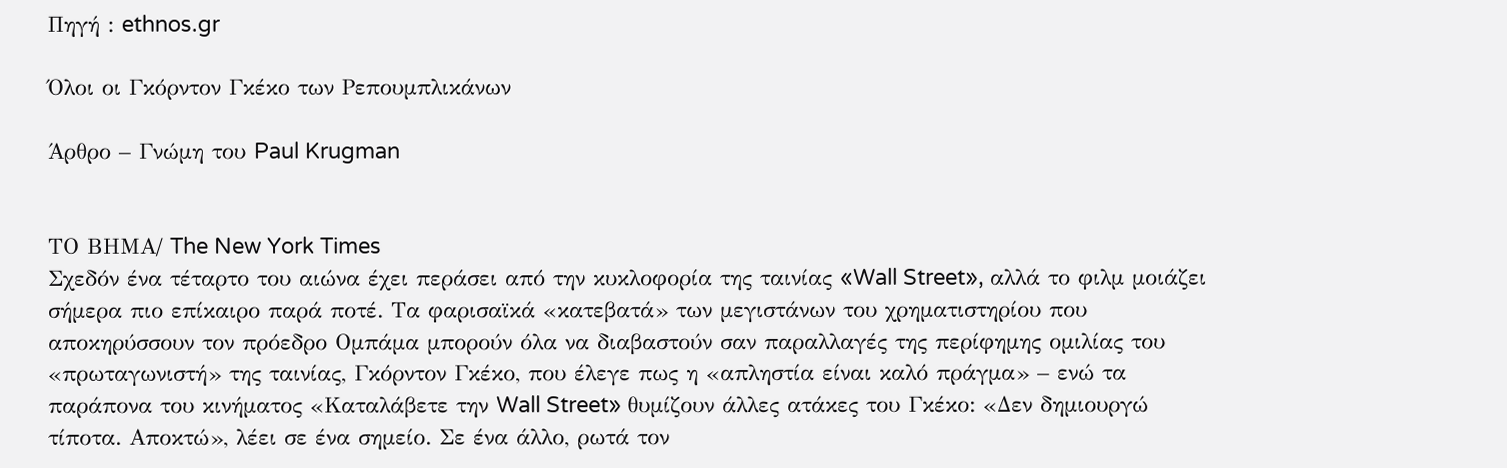Πηγή : ethnos.gr

Όλοι οι Γκόρντον Γκέκο των Ρεπουμπλικάνων

Άρθρο – Γνώμη του Paul Krugman


ΤΟ ΒΗΜΑ/ The New York Times
Σχεδόν ένα τέταρτο του αιώνα έχει περάσει από την κυκλοφορία της ταινίας «Wall Street», αλλά το φιλμ μοιάζει σήμερα πιο επίκαιρο παρά ποτέ. Τα φαρισαϊκά «κατεβατά» των μεγιστάνων του χρηματιστηρίου που αποκηρύσσουν τον πρόεδρο Ομπάμα μπορούν όλα να διαβαστούν σαν παραλλαγές της περίφημης ομιλίας του «πρωταγωνιστή» της ταινίας, Γκόρντον Γκέκο, που έλεγε πως η «απληστία είναι καλό πράγμα» – ενώ τα παράπονα του κινήματος «Καταλάβετε την Wall Street» θυμίζουν άλλες ατάκες του Γκέκο: «Δεν δημιουργώ τίποτα. Αποκτώ», λέει σε ένα σημείο. Σε ένα άλλο, ρωτά τον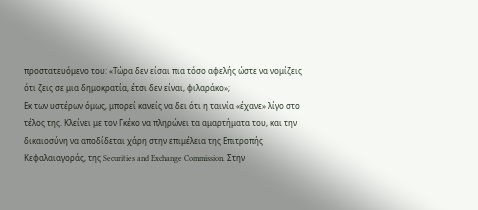προστατευόμενο του: «Τώρα δεν είσαι πια τόσο αφελής ώστε να νομίζεις ότι ζεις σε μια δημοκρατία, έτσι δεν είναι, φιλαράκο»;
Εκ των υστέρων όμως, μπορεί κανείς να δει ότι η ταινία «έχανε» λίγο στο τέλος της. Κλείνει με τον Γκέκο να πληρώνει τα αμαρτήματα του, και την δικαιοσύνη να αποδίδεται χάρη στην επιμέλεια της Επιτροπής Κεφαλαιαγοράς, της Securities and Exchange Commission. Στην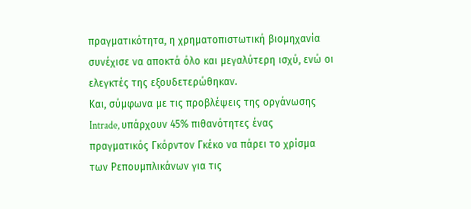πραγματικότητα, η χρηματοπιστωτική βιομηχανία συνέχισε να αποκτά όλο και μεγαλύτερη ισχύ, ενώ οι ελεγκτές της εξουδετερώθηκαν.
Και, σύμφωνα με τις προβλέψεις της οργάνωσης Intrade, υπάρχουν 45% πιθανότητες ένας πραγματικός Γκόρντον Γκέκο να πάρει το χρίσμα των Ρεπουμπλικάνων για τις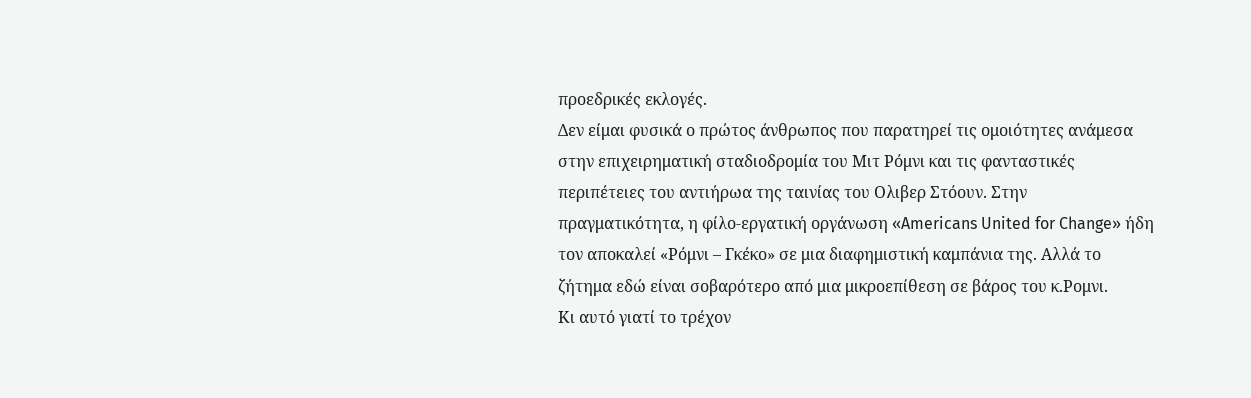προεδρικές εκλογές.
Δεν είμαι φυσικά ο πρώτος άνθρωπος που παρατηρεί τις ομοιότητες ανάμεσα στην επιχειρηματική σταδιοδρομία του Μιτ Ρόμνι και τις φανταστικές περιπέτειες του αντιήρωα της ταινίας του Ολιβερ Στόουν. Στην πραγματικότητα, η φίλο-εργατική οργάνωση «Americans United for Change» ήδη τον αποκαλεί «Ρόμνι – Γκέκο» σε μια διαφημιστική καμπάνια της. Αλλά το ζήτημα εδώ είναι σοβαρότερο από μια μικροεπίθεση σε βάρος του κ.Ρομνι.
Κι αυτό γιατί το τρέχον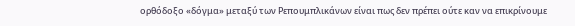ορθόδοξο «δόγμα» μεταξύ των Ρεπουμπλικάνων είναι πως δεν πρέπει ούτε καν να επικρίνουμε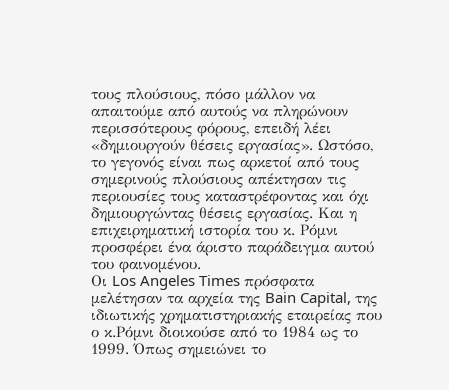τους πλούσιους, πόσο μάλλον να απαιτούμε από αυτούς να πληρώνουν περισσότερους φόρους, επειδή λέει «δημιουργούν θέσεις εργασίας». Ωστόσο, το γεγονός είναι πως αρκετοί από τους σημερινούς πλούσιους απέκτησαν τις περιουσίες τους καταστρέφοντας και όχι δημιουργώντας θέσεις εργασίας. Και η επιχειρηματική ιστορία του κ. Ρόμνι προσφέρει ένα άριστο παράδειγμα αυτού του φαινομένου.
Οι Los Angeles Times πρόσφατα μελέτησαν τα αρχεία της Bain Capital, της ιδιωτικής χρηματιστηριακής εταιρείας που ο κ.Ρόμνι διοικούσε από το 1984 ως το 1999. Όπως σημειώνει το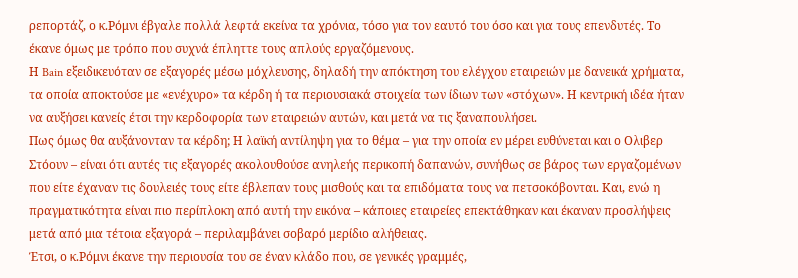ρεπορτάζ, ο κ.Ρόμνι έβγαλε πολλά λεφτά εκείνα τα χρόνια, τόσο για τον εαυτό του όσο και για τους επενδυτές. Το έκανε όμως με τρόπο που συχνά έπληττε τους απλούς εργαζόμενους.
Η Bain εξειδικευόταν σε εξαγορές μέσω μόχλευσης, δηλαδή την απόκτηση του ελέγχου εταιρειών με δανεικά χρήματα, τα οποία αποκτούσε με «ενέχυρο» τα κέρδη ή τα περιουσιακά στοιχεία των ίδιων των «στόχων». Η κεντρική ιδέα ήταν να αυξήσει κανείς έτσι την κερδοφορία των εταιρειών αυτών, και μετά να τις ξαναπουλήσει.
Πως όμως θα αυξάνονταν τα κέρδη; Η λαϊκή αντίληψη για το θέμα – για την οποία εν μέρει ευθύνεται και ο Ολιβερ Στόουν – είναι ότι αυτές τις εξαγορές ακολουθούσε ανηλεής περικοπή δαπανών, συνήθως σε βάρος των εργαζομένων που είτε έχαναν τις δουλειές τους είτε έβλεπαν τους μισθούς και τα επιδόματα τους να πετσοκόβονται. Και, ενώ η πραγματικότητα είναι πιο περίπλοκη από αυτή την εικόνα – κάποιες εταιρείες επεκτάθηκαν και έκαναν προσλήψεις μετά από μια τέτοια εξαγορά – περιλαμβάνει σοβαρό μερίδιο αλήθειας.
Έτσι, ο κ.Ρόμνι έκανε την περιουσία του σε έναν κλάδο που, σε γενικές γραμμές,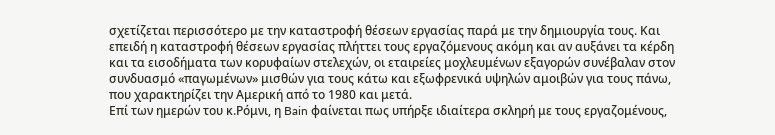σχετίζεται περισσότερο με την καταστροφή θέσεων εργασίας παρά με την δημιουργία τους. Και επειδή η καταστροφή θέσεων εργασίας πλήττει τους εργαζόμενους ακόμη και αν αυξάνει τα κέρδη και τα εισοδήματα των κορυφαίων στελεχών, οι εταιρείες μοχλευμένων εξαγορών συνέβαλαν στον συνδυασμό «παγωμένων» μισθών για τους κάτω και εξωφρενικά υψηλών αμοιβών για τους πάνω, που χαρακτηρίζει την Αμερική από το 1980 και μετά.
Επί των ημερών του κ.Ρόμνι, η Bain φαίνεται πως υπήρξε ιδιαίτερα σκληρή με τους εργαζομένους,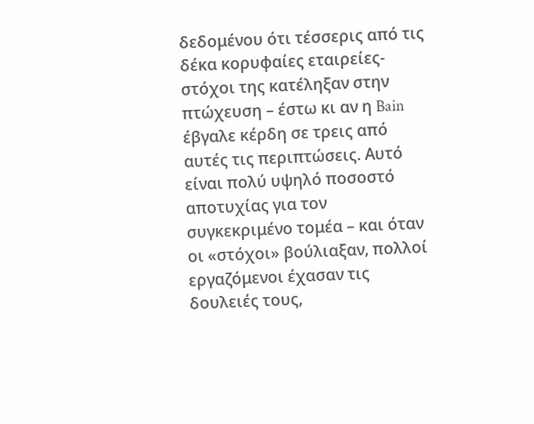δεδομένου ότι τέσσερις από τις δέκα κορυφαίες εταιρείες- στόχοι της κατέληξαν στην πτώχευση – έστω κι αν η Bain έβγαλε κέρδη σε τρεις από αυτές τις περιπτώσεις. Αυτό είναι πολύ υψηλό ποσοστό αποτυχίας για τον συγκεκριμένο τομέα – και όταν οι «στόχοι» βούλιαξαν, πολλοί εργαζόμενοι έχασαν τις δουλειές τους,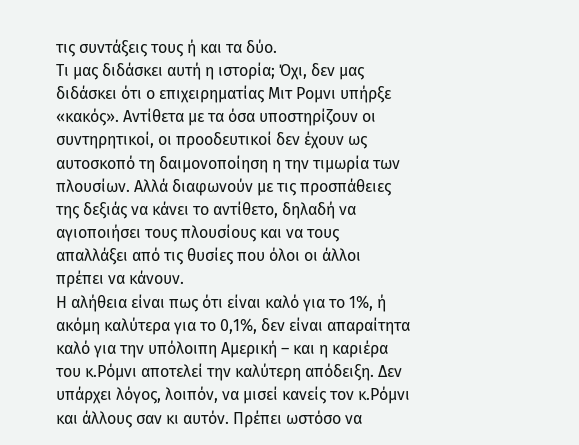τις συντάξεις τους ή και τα δύο.
Τι μας διδάσκει αυτή η ιστορία; Όχι, δεν μας διδάσκει ότι ο επιχειρηματίας Μιτ Ρομνι υπήρξε «κακός». Αντίθετα με τα όσα υποστηρίζουν οι συντηρητικοί, οι προοδευτικοί δεν έχουν ως αυτοσκοπό τη δαιμονοποίηση η την τιμωρία των πλουσίων. Αλλά διαφωνούν με τις προσπάθειες της δεξιάς να κάνει το αντίθετο, δηλαδή να αγιοποιήσει τους πλουσίους και να τους απαλλάξει από τις θυσίες που όλοι οι άλλοι πρέπει να κάνουν.
Η αλήθεια είναι πως ότι είναι καλό για το 1%, ή ακόμη καλύτερα για το 0,1%, δεν είναι απαραίτητα καλό για την υπόλοιπη Αμερική – και η καριέρα του κ.Ρόμνι αποτελεί την καλύτερη απόδειξη. Δεν υπάρχει λόγος, λοιπόν, να μισεί κανείς τον κ.Ρόμνι και άλλους σαν κι αυτόν. Πρέπει ωστόσο να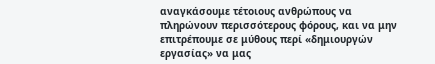αναγκάσουμε τέτοιους ανθρώπους να πληρώνουν περισσότερους φόρους, και να μην επιτρέπουμε σε μύθους περί «δημιουργών εργασίας» να μας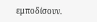εμποδίσουν.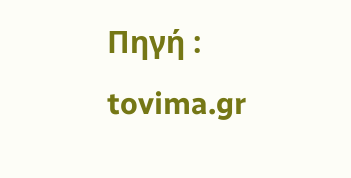Πηγή : tovima.gr